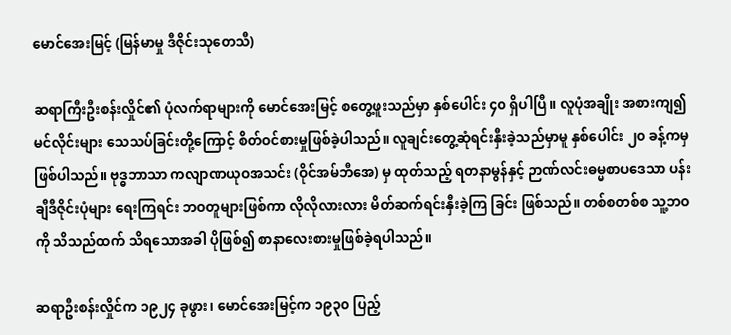မောင်အေးမြင့် (မြန်မာမှု ဒီဇိုင်းသုတေသီ)

ဆရာကြီးဦးစန်းလှိုင်၏ ပုံလက်ရာများကို မောင်အေးမြင့် စတွေ့ဖူးသည်မှာ နှစ်ပေါင်း ၄၀ ရှိပါပြီ။ လူပုံအချိုး အစားကျ၍ မင်လိုင်းများ သေသပ်ခြင်းတို့ကြောင့် စိတ်ဝင်စားမှုဖြစ်ခဲ့ပါသည်။ လူချင်းတွေ့ဆုံရင်းနှီးခဲ့သည်မှာမူ နှစ်ပေါင်း ၂၀ ခန့်ကမှ ဖြစ်ပါသည်။ ဗုဒ္ဓဘာသာ ကလျာဏယုဝအသင်း (ဝိုင်အမ်ဘီအေ) မှ ထုတ်သည့် ရတနာမွန်နှင့် ဉာဏ်လင်းဓမ္မစာပဒေသာ ပန်းချီဒီဇိုင်းပုံများ ရေးကြရင်း ဘဝတူများဖြစ်ကာ လိုလိုလားလား မိတ်ဆက်ရင်းနှီးခဲ့ကြ ခြင်း ဖြစ်သည်။ တစ်စတစ်စ သူ့ဘဝကို သိသည်ထက် သိရသောအခါ ပိုဖြစ်၍ စာနာလေးစားမှုဖြစ်ခဲ့ရပါသည်။

ဆရာဦးစန်းလှိုင်က ၁၉၂၄ ခုဖွား၊ မောင်အေးမြင့်က ၁၉၃၀ ပြည့်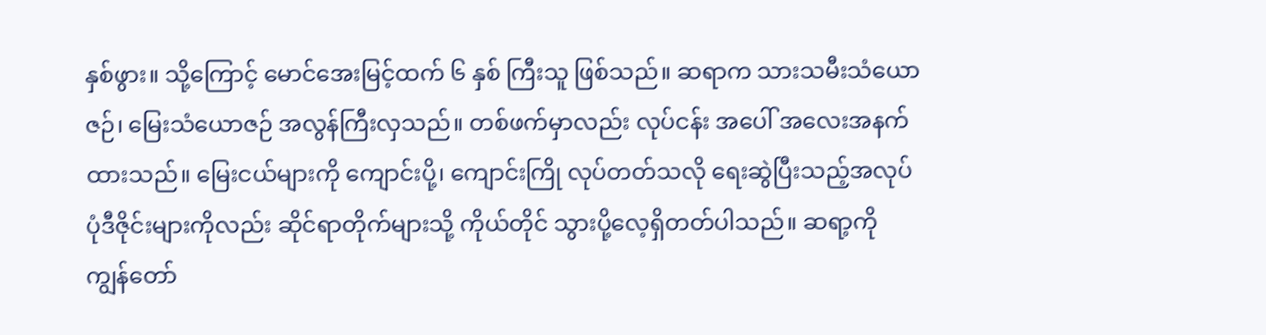နှစ်ဖွား။ သို့ကြောင့် မောင်အေးမြင့်ထက် ၆ နှစ် ကြီးသူ ဖြစ်သည်။ ဆရာက သားသမီးသံယောဇဉ်၊ မြေးသံယောဇဉ် အလွန်ကြီးလှသည်။ တစ်ဖက်မှာလည်း လုပ်ငန်း အပေါ် အလေးအနက်ထားသည်။ မြေးငယ်များကို ကျောင်းပို့၊ ကျောင်းကြို လုပ်တတ်သလို ရေးဆွဲပြီးသည့်အလုပ် ပုံဒီဇိုင်းများကိုလည်း ဆိုင်ရာတိုက်များသို့ ကိုယ်တိုင် သွားပို့လေ့ရှိတတ်ပါသည်။ ဆရာ့ကို ကျွန်တော်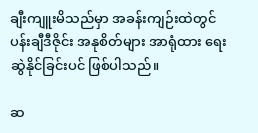ချီးကျူးမိသည်မှာ အခန်းကျဉ်းထဲတွင် ပန်းချီဒီဇိုင်း အနုစိတ်များ အာရုံထား ရေးဆွဲနိုင်ခြင်းပင် ဖြစ်ပါသည်။

ဆ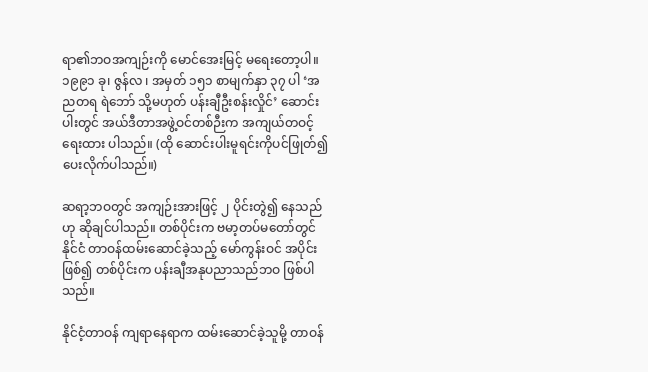ရာ၏ဘဝအကျဉ်းကို မောင်အေးမြင့် မရေးတော့ပါ။ ၁၉၉၁ ခု၊ ဇွန်လ ၊ အမှတ် ၁၅၁ စာမျက်နှာ ၃၇ ပါ ‘အညတရ ရဲဘော် သို့မဟုတ် ပန်းချီဦးစန်းလှိုင်’ ဆောင်းပါးတွင် အယ်ဒီတာအဖွဲ့ဝင်တစ်ဉီးက အကျယ်တဝင့် ရေးထား ပါသည်။ (ထို ဆောင်းပါးမူရင်းကိုပင်ဖြုတ်၍ ပေးလိုက်ပါသည်။)

ဆရာ့ဘဝတွင် အကျဉ်းအားဖြင့် ၂ ပိုင်းတွဲ၍ နေသည်ဟု ဆိုချင်ပါသည်။ တစ်ပိုင်းက ဗမာ့တပ်မတော်တွင် နိုင်ငံ တာဝန်ထမ်းဆောင်ခဲ့သည့် မော်ကွန်းဝင် အပိုင်းဖြစ်၍ တစ်ပိုင်းက ပန်းချီအနုပညာသည်ဘဝ ဖြစ်ပါသည်။

နိုင်ငံ့တာဝန် ကျရာနေရာက ထမ်းဆောင်ခဲ့သူမို့ တာဝန်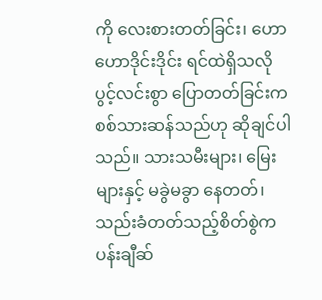ကို လေးစားတတ်ခြင်း၊ ဟောဟောဒိုင်းဒိုင်း ရင်ထဲရှိသလို ပွင့်လင်းစွာ ပြောတတ်ခြင်းက စစ်သားဆန်သည်ဟု ဆိုချင်ပါသည်။ သားသမီးများ၊ မြေးများနှင့် မခွဲမခွာ နေတတ်၊ သည်းခံတတ်သည့်စိတ်စွဲက ပန်းချီဆ်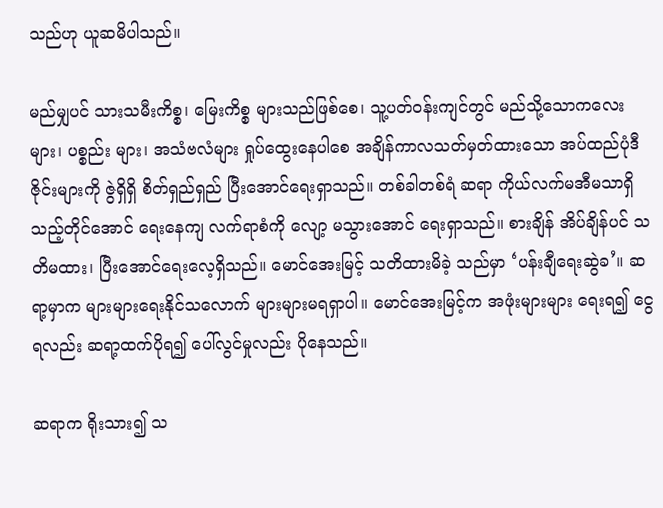သည်ဟု ယူဆမိပါသည်။

မည်မျှပင် သားသမီးကိစ္စ၊ မြေးကိစ္စ များသည်ဖြစ်စေ၊ သူ့ပတ်ဝန်းကျင်တွင် မည်သို့သောကလေးများ၊ ပစ္စည်း များ၊ အသံဗလံများ ရှုပ်ထွေးနေပါစေ အချိန်ကာလသတ်မှတ်ထားသော အပ်ထည်ပုံဒီဇိုင်းများကို ဇွဲရှိရှိ စိတ်ရှည်ရှည် ပြီးအောင်ရေးရှာသည်။ တစ်ခါတစ်ရံ ဆရာ ကိုယ်လက်မအီမသာရှိသည့်တိုင်အောင် ရေးနေကျ လက်ရာစံကို လျော့ မသွားအောင် ရေးရှာသည်။ စားချိန် အိပ်ချိန်ပင် သတိမထား၊ ပြီးအောင်ရေးလေ့ရှိသည်။ မောင်အေးမြင့် သတိထားမိခဲ့ သည်မှာ ‘ပန်းချီရေးဆွဲခ’။ ဆရာ့မှာက များများရေးနိုင်သလောက် များများမရရှာပါ။ မောင်အေးမြင့်က အဖုံးများများ ရေးရ၍ ငွေရလည်း ဆရာ့ထက်ပိုရ၍ ပေါ်လွင်မှုလည်း ပိုနေသည်။

ဆရာက ရိုးသား၍ သ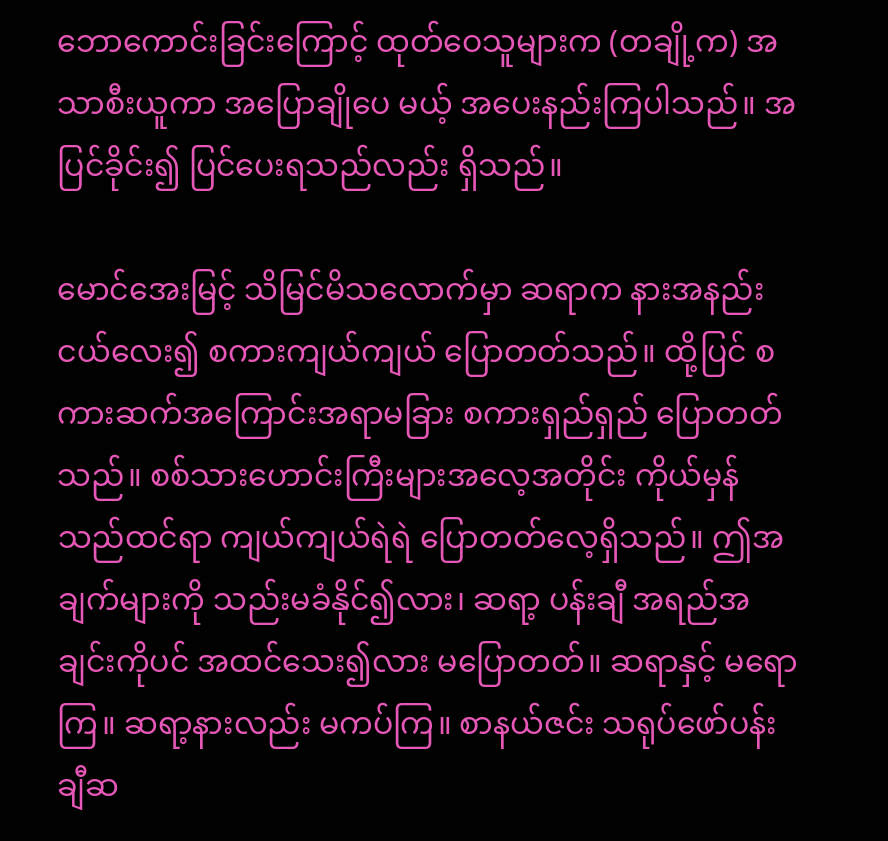ဘောကောင်းခြင်းကြောင့် ထုတ်ဝေသူများက (တချို့က) အသာစီးယူကာ အပြောချိုပေ မယ့် အပေးနည်းကြပါသည်။ အပြင်ခိုင်း၍ ပြင်ပေးရသည်လည်း ရှိသည်။

မောင်အေးမြင့် သိမြင်မိသလောက်မှာ ဆရာက နားအနည်းငယ်လေး၍ စကားကျယ်ကျယ် ပြောတတ်သည်။ ထို့ပြင် စကားဆက်အကြောင်းအရာမခြား စကားရှည်ရှည် ပြောတတ်သည်။ စစ်သားဟောင်းကြီးများအလေ့အတိုင်း ကိုယ်မှန်သည်ထင်ရာ ကျယ်ကျယ်ရဲရဲ ပြောတတ်လေ့ရှိသည်။ ဤအချက်များကို သည်းမခံနိုင်၍လား၊ ဆရာ့ ပန်းချီ အရည်အချင်းကိုပင် အထင်သေး၍လား မပြောတတ်။ ဆရာနှင့် မရောကြ။ ဆရာ့နားလည်း မကပ်ကြ။ စာနယ်ဇင်း သရုပ်ဖော်ပန်းချီဆ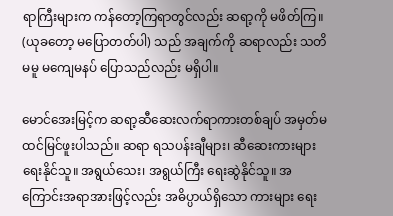ရာကြီးများက ကန်တော့ကြရာတွင်လည်း ဆရာ့ကို မဖိတ်ကြ။ (ယုခတော့ မပြောတတ်ပါ) သည် အချက်ကို ဆရာလည်း သတိမမူ မကျေမနပ် ပြောသည်လည်း မရှိပါ။

မောင်အေးမြင့်က ဆရာ့ဆီဆေးလက်ရာကားတစ်ချပ် အမှတ်မထင်မြင်ဖူးပါသည်။ ဆရာ ရသပန်းချီများ၊ ဆီဆေးကားများ ရေးနိုင်သူ။ အရွယ်သေး၊ အရွယ်ကြီး ရေးဆွဲနိုင်သူ။ အကြောင်းအရာအားဖြင့်လည်း အဓိပ္ပာယ်ရှိသော ကားများ ရေး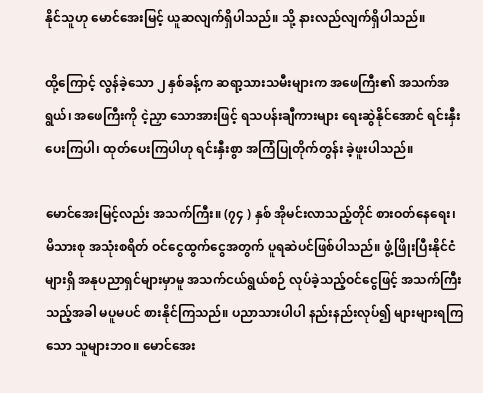နိုင်သူဟု မောင်အေးမြင့် ယူဆလျက်ရှိပါသည်။ သို့ နားလည်လျက်ရှိပါသည်။

ထို့ကြောင့် လွန်ခဲ့သော ၂ နှစ်ခန့်က ဆရာ့သားသမီးများက အဖေကြီး၏ အသက်အရွယ်၊ အဖေကြီးကို ငဲ့ညှာ သောအားဖြင့် ရသပန်းချီကားများ ရေးဆွဲနိုင်အောင် ရင်းနှီးပေးကြပါ၊ ထုတ်ပေးကြပါဟု ရင်းနှီးစွာ အကြံပြုတိုက်တွန်း ခဲ့ဖူးပါသည်။

မောင်အေးမြင့်လည်း အသက်ကြီး။ (၇၄ ) နှစ် အိုမင်းလာသည့်တိုင် စားဝတ်နေရေး၊ မိသားစု အသုံးစရိတ် ဝင်ငွေထွက်ငွေအတွက် ပူရဆဲပင်ဖြစ်ပါသည်။ ဖွံ့ဖြိုးပြီးနိုင်ငံများရှိ အနုပညာရှင်များမှာမူ အသက်ငယ်ရွယ်စဉ် လုပ်ခဲ့သည့်ဝင်ငွေဖြင့် အသက်ကြီးသည့်အခါ မပူမပင် စားနိုင်ကြသည်။ ပညာသားပါပါ နည်းနည်းလုပ်၍ များများရကြ သော သူများဘဝ။ မောင်အေး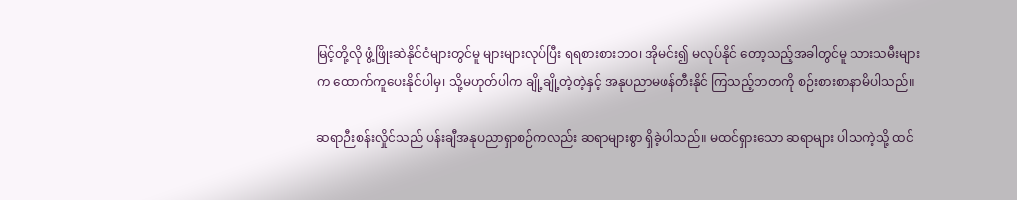မြင့်တို့လို ဖွံ့ဖြိုးဆဲနိုင်ငံများတွင်မူ များများလုပ်ပြီး ရရစားစားဘဝ၊ အိုမင်း၍ မလုပ်နိုင် တော့သည့်အခါတွင်မူ သားသမီးများက ထောက်ကူပေးနိုင်ပါမှ၊ သို့မဟုတ်ပါက ချို့ချို့တဲ့တဲ့နှင့် အနုပညာမဖန်တီးနိုင် ကြသည့်ဘတကို စဉ်းစားစာနာမိပါသည်။

ဆရာဉီးစန်းလှိုင်သည် ပန်းချီအနုပညာရှာစဉ်ကလည်း ဆရာများစွာ ရှိခဲ့ပါသည်။ မထင်ရှားသော ဆရာများ ပါသကဲ့သို့ ထင်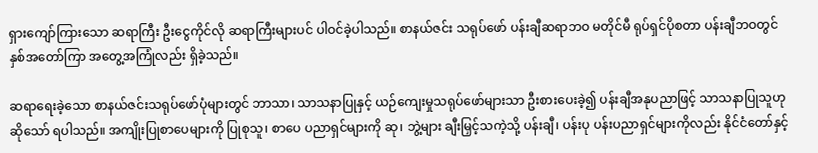ရှားကျော်ကြားသော ဆရာကြီး ဦးငွေကိုင်လို ဆရာကြီးများပင် ပါဝင်ခဲ့ပါသည်။ စာနယ်ဇင်း သရုပ်ဖော် ပန်းချီဆရာဘဝ မတိုင်မီ ရုပ်ရှင်ပိုစတာ ပန်းချီဘဝတွင် နှစ်အတော်ကြာ အတွေ့အကြုံလည်း ရှိခဲ့သည်။

ဆရာရေးခဲ့သော စာနယ်ဇင်းသရုပ်ဖော်ပုံများတွင် ဘာသာ၊ သာသနာပြုနှင့် ယဉ်ကျေးမှုသရုပ်ဖော်များသာ ဦးစားပေးခဲ့၍ ပန်းချီအနုပညာဖြင့် သာသနာပြုသူဟု ဆိုသော် ရပါသည်။ အကျိုးပြုစာပေများကို ပြုစုသူ၊ စာပေ ပညာရှင်များကို ဆု၊ ဘွဲ့များ ချီးမြှင့်သကဲ့သို့ ပန်းချီ၊ ပန်းပု ပန်းပညာရှင်များကိုလည်း နိုင်ငံတော်နှင့်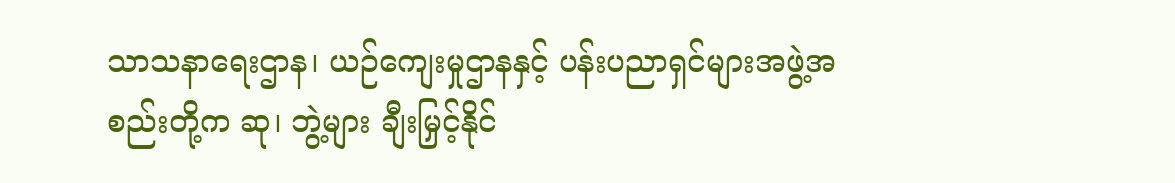သာသနာရေးဌာန၊ ယဉ်ကျေးမှုဌာနနှင့် ပန်းပညာရှင်များအဖွဲ့အစည်းတို့က ဆု၊ ဘွဲ့များ ချီးမြှင့်နိုင်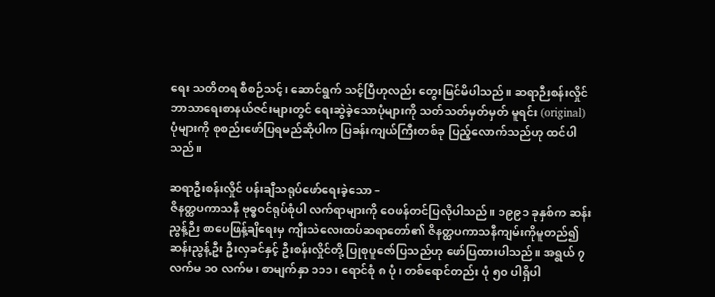ရေး သတိတရ စီစဉ်သင့်၊ ဆောင်ရွက် သင့်ပြီဟုလည်း တွေးမြင်မိပါသည်။ ဆရာဉီးစန်းလှိုင် ဘာသာရေးစာနယ်ဇင်းများတွင် ရေးဆွဲခဲ့သောပုံများကို သတ်သတ်မှတ်မှတ် မူရင်း (original) ပုံများကို စုစည်းဖော်ပြရမည်ဆိုပါက ပြခန်းကျယ်ကြီးတစ်ခု ပြည့်လောက်သည်ဟု ထင်ပါသည်။

ဆရာဦးစန်းလှိုင် ပန်းချီသရုပ်ဖော်ရေးခဲ့သော –
ဇိနတ္ထပကာသနီ ဗုဓ္ဓဝင်ရုပ်စုံပါ လက်ရာများကို ဝေဖန်တင်ပြလိုပါသည်။ ၁၉၉၁ ခုနှစ်က ဆန်းညွန့်ဉီး စာပေဖြန့်ချိရေးမှ ကျီးသဲလေးထပ်ဆရာတော်၏ ဇိနတ္ထပကာသနီကျမ်းကိုမူတည်၍ ဆန်းညွန့်ဦး ဦးလှခင်နှင့် ဦးစန်းလှိုင်တို့ ပြုစုပူဇော်ပြသည်ဟု ဖော်ပြထားပါသည်။ အရွယ် ၇ လက်မ ၁၀ လက်မ၊ စာမျက်နှာ ၁၁၁၊ ရောင်စုံ ၈ ပုံ၊ တစ်ရောင်တည်း ပုံ ၅၀ ပါရှိပါ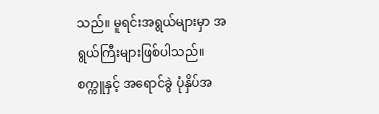သည်။ မူရင်းအရွယ်များမှာ အရွယ်ကြီးများဖြစ်ပါသည်။ စက္ကူနှင့် အရောင်ခွဲ ပုံနှိပ်အ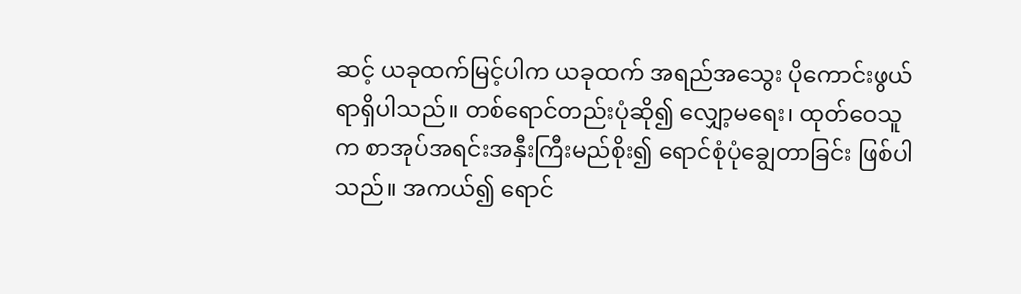ဆင့် ယခုထက်မြင့်ပါက ယခုထက် အရည်အသွေး ပိုကောင်းဖွယ်ရာရှိပါသည်။ တစ်ရောင်တည်းပုံဆို၍ လျှော့မရေး၊ ထုတ်ဝေသူက စာအုပ်အရင်းအနှီးကြီးမည်စိုး၍ ရောင်စုံပုံချွေတာခြင်း ဖြစ်ပါသည်။ အကယ်၍ ရောင်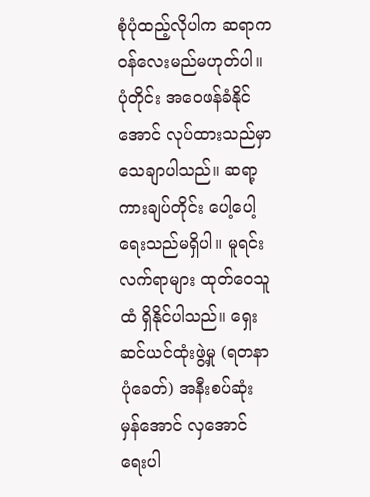စုံပုံထည့်လိုပါက ဆရာက ဝန်လေးမည်မဟုတ်ပါ။ ပုံတိုင်း အဝေဖန်ခံနိုင်အောင် လုပ်ထားသည်မှာ သေချာပါသည်။ ဆရာ့ကားချပ်တိုင်း ပေါ့ပေါ့ရေးသည်မရှိပါ။ မူရင်းလက်ရာများ ထုတ်ဝေသူထံ ရှိနိုင်ပါသည်။ ရှေးဆင်ယင်ထုံးဖွဲ့မှု (ရတနာပုံခေတ်) အနီးစပ်ဆုံး မှန်အောင် လှအောင် ရေးပါ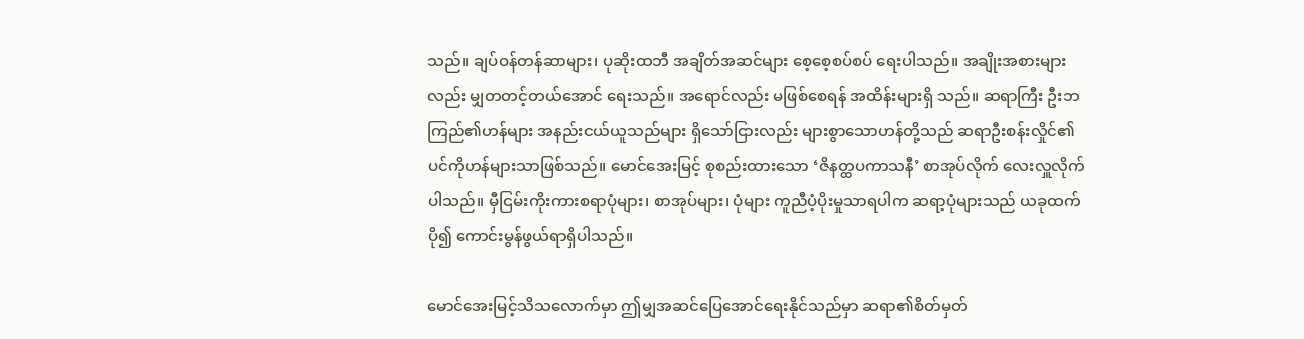သည်။ ချပ်ဝန်တန်ဆာများ၊ ပုဆိုးထဘီ အချိတ်အဆင်များ စေ့စေ့စပ်စပ် ရေးပါသည်။ အချိုးအစားများလည်း မျှတတင့်တယ်အောင် ရေးသည်။ အရောင်လည်း မဖြစ်စေရန် အထိန်းများရှိ သည်။ ဆရာကြီး ဦးဘကြည်၏ဟန်များ အနည်းငယ်ယူသည်များ ရှိသော်ငြားလည်း များစွာသောဟန်တို့သည် ဆရာဦးစန်းလှိုင်၏ ပင်ကိုဟန်များသာဖြစ်သည်။ မောင်အေးမြင့် စုစည်းထားသော ‘ဇိနတ္ထပကာသနီ’ စာအုပ်လိုက် လေးလှူလိုက်ပါသည်။ မှီငြမ်းကိုးကားစရာပုံများ၊ စာအုပ်များ၊ ပုံများ ကူညီပံ့ပိုးမှုသာရပါက ဆရာ့ပုံများသည် ယခုထက်ပို၍ ကောင်းမွန်ဖွယ်ရာရှိပါသည်။

မောင်အေးမြင့်သိသလောက်မှာ ဤမျှအဆင်ပြေအောင်ရေးနိုင်သည်မှာ ဆရာ၏စိတ်မှတ်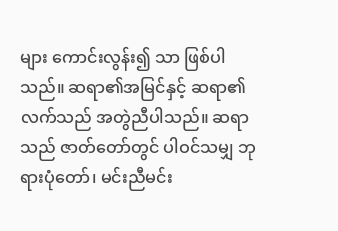များ ကောင်းလွန်း၍ သာ ဖြစ်ပါသည်။ ဆရာ၏အမြင်နှင့် ဆရာ၏လက်သည် အတွဲညီပါသည်။ ဆရာသည် ဇာတ်တော်တွင် ပါဝင်သမျှ ဘုရားပုံတော်၊ မင်းညီမင်း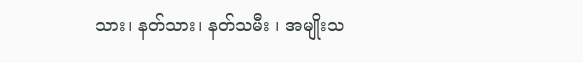သား၊ နတ်သား၊ နတ်သမီး ၊ အမျိုးသ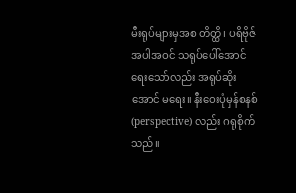မီးရုပ်များမှအစ တိတ္ထိ၊ ပရိဗိုဇ် အပါအဝင် သရုပ်ပေါ်အောင် ရေးသော်လည်း အရုပ်ဆိုးအောင် မရေး။ နီးဝေးပုံမှန်စနစ် (perspective) လည်း ဂရုစိုက်သည်။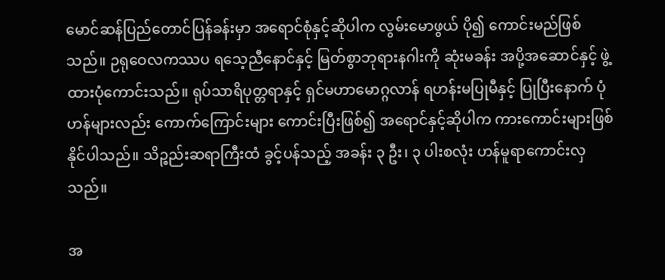မောင်ဆန်ပြည်တောင်ပြန်ခန်းမှာ အရောင်စုံနှင့်ဆိုပါက လွမ်းမောဖွယ် ပို၍ ကောင်းမည်ဖြစ်သည်။ ဉရုဝေလကဿပ ရသေ့ညီနောင်နှင့် မြတ်စွာဘုရားနဂါးကို ဆုံးမခန်း အပို့အဆောင်နှင့် ဖွဲ့ထားပုံကောင်းသည်။ ရုပ်သာရိပုတ္တရာနှင့် ရှင်မဟာမောဂ္ဂလာန် ရဟန်းမပြုမီနှင့် ပြုပြီးနောက် ပုံဟန်များလည်း ကောက်ကြောင်းများ ကောင်းပြီးဖြစ်၍ အရောင်နှင့်ဆိုပါက ကားကောင်းများဖြစ်နိုင်ပါသည်။ သိဉ္စည်းဆရာကြီးထံ ခွင့်ပန်သည့် အခန်း ၃ ဦး၊ ၃ ပါးစလုံး ဟန်မူရာကောင်းလှသည်။

အ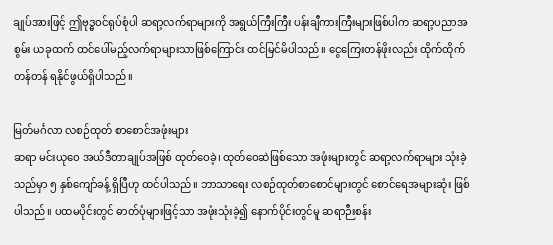ချုပ်အားဖြင့် ဤဗုဒ္ဓဝင်ရုပ်စုံပါ ဆရာ့လက်ရာများကို အရွယ်ကြီးကြီး ပန်းချီကားကြီးများဖြစ်ပါက ဆရာ့ပညာအစွမ်း ယခုထက် ထင်ပေါ်မည့်လက်ရာများသာဖြစ်ကြောင်း ထင်မြင်မိပါသည်။ ငွေကြေးတန်ဖိုးလည်း ထိုက်ထိုက်တန်တန် ရနိုင်ဖွယ်ရှိပါသည်။

မြတ်မင်္ဂလာ လစဉ်ထုတ် စာစောင်အဖုံးများ
ဆရာ မင်းယုဝေ အယ်ဒီတာချုပ်အဖြစ် ထုတ်ဝေခဲ့၊ ထုတ်ဝေဆဲဖြစ်သော အဖုံးများတွင် ဆရာ့လက်ရာများ သုံးခဲ့သည်မှာ ၅ နှစ်ကျော်ခန့် ရှိပြီဟု ထင်ပါသည်။ ဘာသာရေး လစဉ်ထုတ်စာစောင်များတွင် စောင်ရေအများဆုံး ဖြစ်ပါသည်။ ပထမပိုင်းတွင် ဓာတ်ပုံများဖြင့်သာ အဖုံးသုံးခဲ့၍ နောက်ပိုင်းတွင်မူ ဆရာဉီးစန်း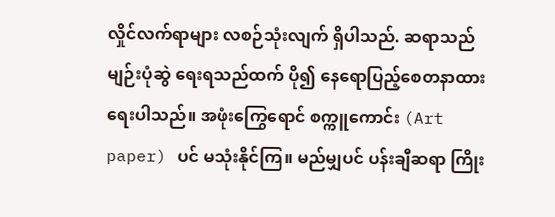လှိုင်လက်ရာများ လစဉ်သုံးလျက် ရှိပါသည်. ဆရာသည် မျဉ်းပုံဆွဲ ရေးရသည်ထက် ပို၍ နေရောပြည့်စေတနာထားရေးပါသည်။ အဖုံးကြွေရောင် စက္ကူကောင်း (Art paper) ပင် မသုံးနိုင်ကြ။ မည်မျှပင် ပန်းချီဆရာ ကြိုး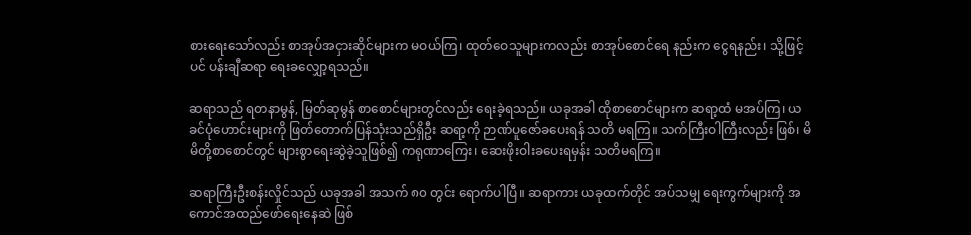စားရေးသော်လည်း စာအုပ်အငှားဆိုင်များက မဝယ်ကြ၊ ထုတ်ဝေသူများကလည်း စာအုပ်စောင်ရေ နည်းက ငွေရနည်း၊ သို့ဖြင့်ပင် ပန်းချီဆရာ ရေးခလျှော့ရသည်။

ဆရာသည် ရတနာမွန်, မြတ်ဆုမွန် စာစောင်များတွင်လည်း ရေးခဲ့ရသည်။ ယခုအခါ ထိုစာစောင်များက ဆရာ့ထံ မအပ်ကြ၊ ယခင်ပုံဟောင်းများကို ဖြတ်တောက်ပြန်သုံးသည်ရှိဦး ဆရာ့ကို ဉာဏ်ပူဇော်ခပေးရန် သတိ မရကြ။ သက်ကြီးဝါကြီးလည်း ဖြစ်၊ မိမိတို့စာစောင်တွင် များစွာရေးဆွဲခဲ့သူဖြစ်၍ ကရုဏာကြေး၊ ဆေးဖိုးဝါးခပေးရမှန်း သတိမရကြ။

ဆရာကြီးဦးစန်းလှိုင်သည် ယခုအခါ အသက် ၈၀ တွင်း ရောက်ပါပြီ။ ဆရာကား ယခုထက်တိုင် အပ်သမျှ ရေးကွက်များကို အကောင်အထည်ဖော်ရေးနေဆဲ ဖြစ်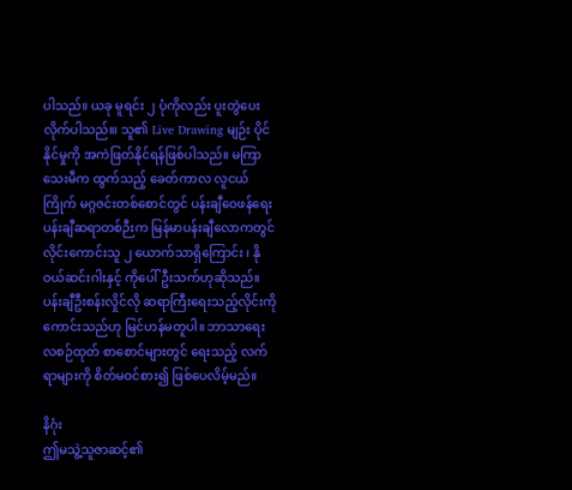ပါသည်။ ယခု မူရင်း ၂ ပုံကိုလည်း ပူးတွဲပေးလိုက်ပါသည်။၊ သူ၏ Live Drawing မျဉ်း ပိုင်နိုင်မှုကို အကဲဖြတ်နိုင်ရန်ဖြစ်ပါသည်။ မကြာသေးမီက ထွက်သည့် ခေတ်ကာလ လူငယ်ကြိုက် မဂ္ဂဇင်းတစ်စောင်တွင် ပန်းချီဝေဖန်ရေး ပန်းချီဆရာတစ်ဉီးက မြန်မာပန်းချီလောကတွင် လိုင်းကောင်းသူ ၂ ယောက်သာရှိကြောင်း ၊ နိုဝယ်ဆင်းဂါးနှင့် ကိုပေါ်ဦးသက်ဟုဆိုသည်။ ပန်းချီဦးစန်းလှိုင်လို ဆရာကြီးရေးသည့်လိုင်းကို ကောင်းသည်ဟု မြင်ဟန်မတူပါ။ ဘာသာရေးလစဉ်ထုတ် စာစောင်များတွင် ရေးသည့် လက်ရာများကို စိတ်မဝင်စား၍ ဖြစ်ပေလိမ့်မည်။

နိဂုံး
ဤမသွဲ့သူဇာဆင့်၏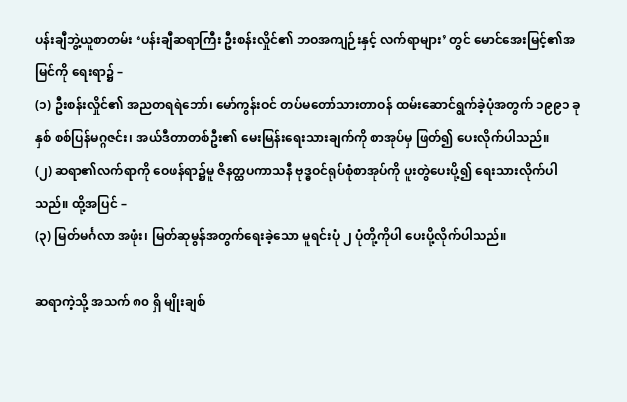ပန်းချီဘွဲ့ယူစာတမ်း ‘ပန်းချီဆရာကြီး ဦးစန်းလှိုင်၏ ဘဝအကျဉ်းနှင့် လက်ရာများ’ တွင် မောင်အေးမြင့်၏အမြင်ကို ရေးရာ၌ –
(၁) ဦးစန်းလှိုင်၏ အညတရရဲဘော်၊ မော်ကွန်းဝင် တပ်မတော်သားတာဝန် ထမ်းဆောင်ရွက်ခဲ့ပုံအတွက် ၁၉၉၁ ခုနှစ် စစ်ပြန်မဂ္ဂဇင်း၊ အယ်ဒီတာတစ်ဦး၏ မေးမြန်းရေးသားချက်ကို စာအုပ်မှ ဖြတ်၍ ပေးလိုက်ပါသည်။
(၂) ဆရာ၏လက်ရာကို ဝေဖန်ရာ၌မူ ဇိနတ္ထပကာသနီ ဗုဒ္ဓဝင်ရုပ်စုံစာအုပ်ကို ပူးတွဲပေးပို့၍ ရေးသားလိုက်ပါ သည်။ ထို့အပြင် –
(၃) မြတ်မင်္ဂလာ အဖုံး၊ မြတ်ဆုမွန်အတွက်ရေးခဲ့သော မူရင်းပုံ ၂ ပုံတို့ကိုပါ ပေးပို့လိုက်ပါသည်။

ဆရာကဲ့သို့ အသက် ၈၀ ရှိ မျိုးချစ်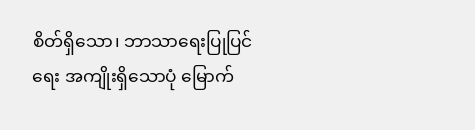စိတ်ရှိသော၊ ဘာသာရေးပြုပြင်ရေး အကျိုးရှိသောပုံ မြောက်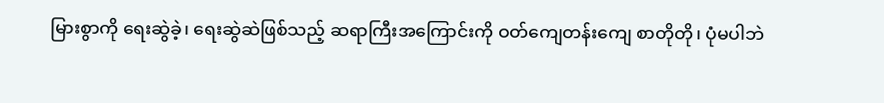မြားစွာကို ရေးဆွဲခဲ့၊ ရေးဆွဲဆဲဖြစ်သည့် ဆရာကြီးအကြောင်းကို ဝတ်ကျေတန်းကျေ စာတိုတို၊ ပုံမပါဘဲ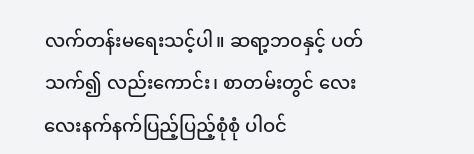လက်တန်းမရေးသင့်ပါ။ ဆရာ့ဘဝနှင့် ပတ်သက်၍ လည်းကောင်း၊ စာတမ်းတွင် လေးလေးနက်နက်ပြည့်ပြည့်စုံစုံ ပါဝင်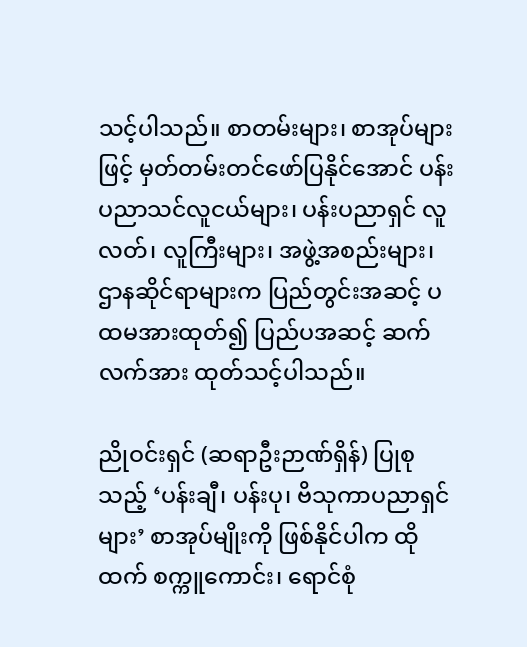သင့်ပါသည်။ စာတမ်းများ၊ စာအုပ်များဖြင့် မှတ်တမ်းတင်ဖော်ပြနိုင်အောင် ပန်းပညာသင်လူငယ်များ၊ ပန်းပညာရှင် လူလတ်၊ လူကြီးများ၊ အဖွဲ့အစည်းများ၊ ဌာနဆိုင်ရာများက ပြည်တွင်းအဆင့် ပထမအားထုတ်၍ ပြည်ပအဆင့် ဆက်လက်အား ထုတ်သင့်ပါသည်။

ညိုဝင်းရှင် (ဆရာဦးဉာဏ်ရှိန်) ပြုစုသည့် ‘ပန်းချီ၊ ပန်းပု၊ ဗိသုကာပညာရှင်များ’ စာအုပ်မျိုးကို ဖြစ်နိုင်ပါက ထိုထက် စက္ကူကောင်း၊ ရောင်စုံ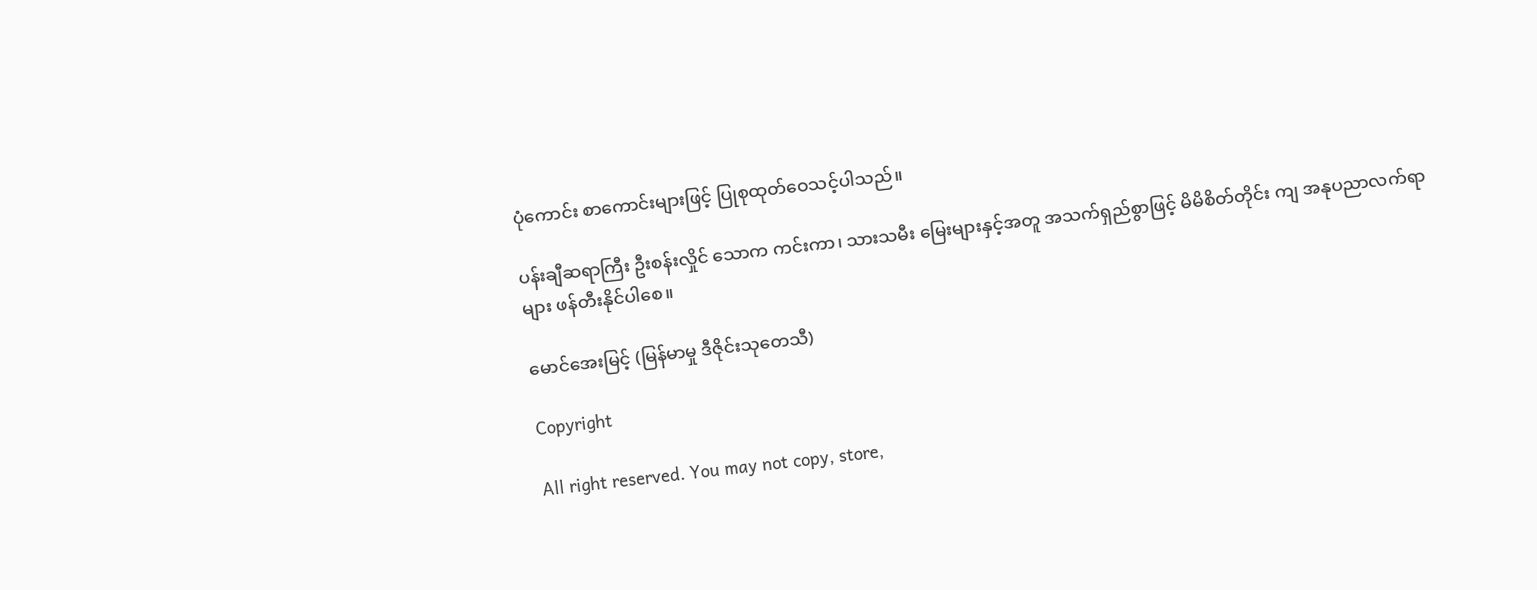ပုံကောင်း စာကောင်းများဖြင့် ပြုစုထုတ်ဝေသင့်ပါသည်။

ပန်းချီဆရာကြီး ဦးစန်းလှိုင် သောက ကင်းကာ၊ သားသမီး မြေးများနှင့်အတူ အသက်ရှည်စွာဖြင့် မိမိစိတ်တိုင်း ကျ အနုပညာလက်ရာများ ဖန်တီးနိုင်ပါစေ။

မောင်အေးမြင့် (မြန်မာမှု ဒီဇိုင်းသုတေသီ)

Copyright

All right reserved. You may not copy, store,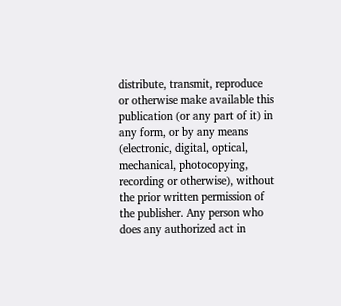distribute, transmit, reproduce or otherwise make available this publication (or any part of it) in any form, or by any means (electronic, digital, optical, mechanical, photocopying, recording or otherwise), without the prior written permission of the publisher. Any person who does any authorized act in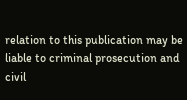relation to this publication may be liable to criminal prosecution and civil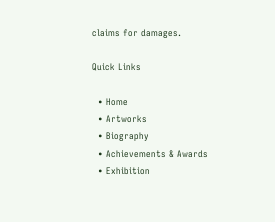claims for damages.

Quick Links

  • Home
  • Artworks
  • Biography
  • Achievements & Awards
  • Exhibition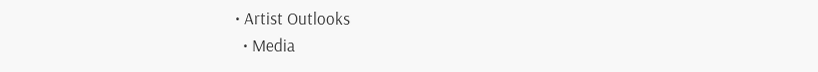• Artist Outlooks
  • Media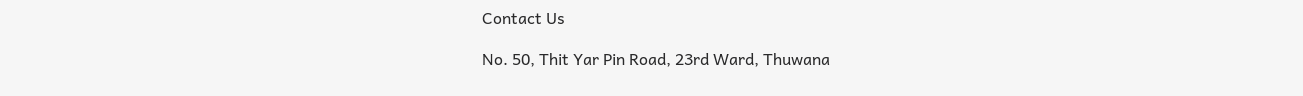Contact Us

No. 50, Thit Yar Pin Road, 23rd Ward, Thuwana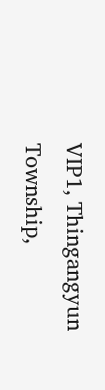VIP1, Thingangyun Township,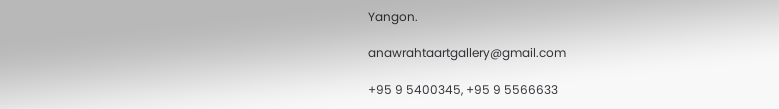Yangon.

anawrahtaartgallery@gmail.com

+95 9 5400345, +95 9 5566633